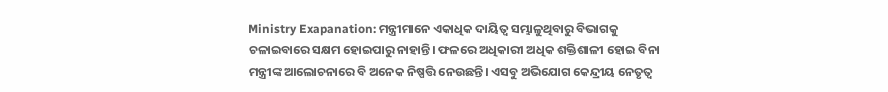Ministry Exapanation: ମନ୍ତ୍ରୀମାନେ ଏକାଧିକ ଦାୟିତ୍ୱ ସମ୍ଭାଳୁଥିବାରୁ ବିଭାଗକୁ ଚଳାଇବାରେ ସକ୍ଷମ ହୋଇପାରୁ ନାହାନ୍ତି। ଫଳରେ ଅଧିକାରୀ ଅଧିକ ଶକ୍ତିଶାଳୀ ହୋଇ ବିନା ମନ୍ତ୍ରୀଙ୍କ ଆଲୋଚନାରେ ବି ଅନେକ ନିଷ୍ପତ୍ତି ନେଉଛନ୍ତି। ଏସବୁ ଅଭିଯୋଗ କେନ୍ଦ୍ରୀୟ ନେତୃତ୍ୱ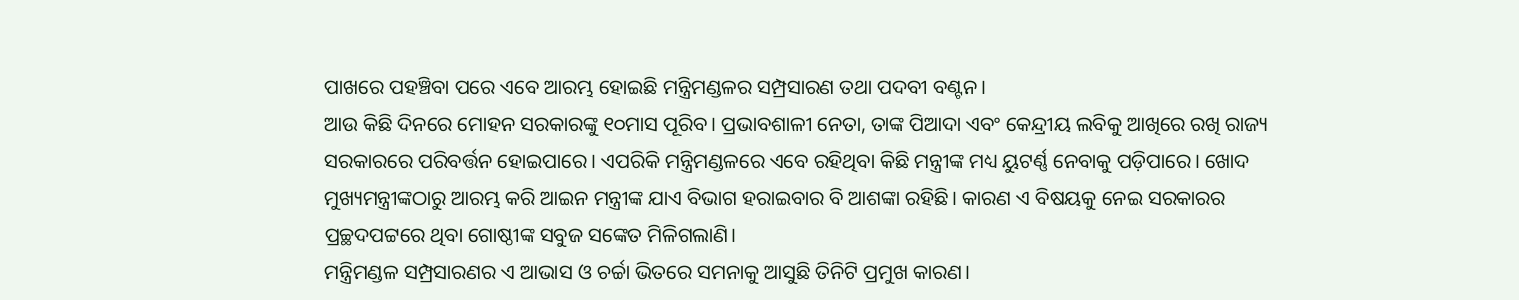ପାଖରେ ପହଞ୍ଚିବା ପରେ ଏବେ ଆରମ୍ଭ ହୋଇଛି ମନ୍ତ୍ରିମଣ୍ଡଳର ସମ୍ପ୍ରସାରଣ ତଥା ପଦବୀ ବଣ୍ଟନ।
ଆଉ କିଛି ଦିନରେ ମୋହନ ସରକାରଙ୍କୁ ୧୦ମାସ ପୂରିବ। ପ୍ରଭାବଶାଳୀ ନେତା, ତାଙ୍କ ପିଆଦା ଏବଂ କେନ୍ଦ୍ରୀୟ ଲବିକୁ ଆଖିରେ ରଖି ରାଜ୍ୟ ସରକାରରେ ପରିବର୍ତ୍ତନ ହୋଇପାରେ। ଏପରିକି ମନ୍ତ୍ରିମଣ୍ଡଳରେ ଏବେ ରହିଥିବା କିଛି ମନ୍ତ୍ରୀଙ୍କ ମଧ୍ୟ ୟୁଟର୍ଣ୍ଣ ନେବାକୁ ପଡ଼ିପାରେ। ଖୋଦ ମୁଖ୍ୟମନ୍ତ୍ରୀଙ୍କଠାରୁ ଆରମ୍ଭ କରି ଆଇନ ମନ୍ତ୍ରୀଙ୍କ ଯାଏ ବିଭାଗ ହରାଇବାର ବି ଆଶଙ୍କା ରହିଛି। କାରଣ ଏ ବିଷୟକୁ ନେଇ ସରକାରର ପ୍ରଚ୍ଛଦପଟ୍ଟରେ ଥିବା ଗୋଷ୍ଠୀଙ୍କ ସବୁଜ ସଙ୍କେତ ମିଳିଗଲାଣି।
ମନ୍ତ୍ରିମଣ୍ଡଳ ସମ୍ପ୍ରସାରଣର ଏ ଆଭାସ ଓ ଚର୍ଚ୍ଚା ଭିତରେ ସମନାକୁ ଆସୁଛି ତିନିଟି ପ୍ରମୁଖ କାରଣ।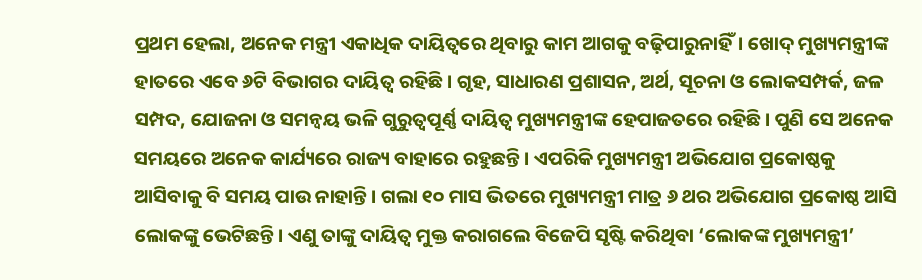ପ୍ରଥମ ହେଲା, ଅନେକ ମନ୍ତ୍ରୀ ଏକାଧିକ ଦାୟିତ୍ୱରେ ଥିବାରୁ କାମ ଆଗକୁ ବଢ଼ିପାରୁନାହିଁ। ଖୋଦ୍ ମୁଖ୍ୟମନ୍ତ୍ରୀଙ୍କ ହାତରେ ଏବେ ୬ଟି ବିଭାଗର ଦାୟିତ୍ୱ ରହିଛି। ଗୃହ, ସାଧାରଣ ପ୍ରଶାସନ, ଅର୍ଥ, ସୂଚନା ଓ ଲୋକସମ୍ପର୍କ, ଜଳ ସମ୍ପଦ, ଯୋଜନା ଓ ସମନ୍ୱୟ ଭଳି ଗୁରୁତ୍ୱପୂର୍ଣ୍ଣ ଦାୟିତ୍ୱ ମୁଖ୍ୟମନ୍ତ୍ରୀଙ୍କ ହେପାଜତରେ ରହିଛି। ପୁଣି ସେ ଅନେକ ସମୟରେ ଅନେକ କାର୍ଯ୍ୟରେ ରାଜ୍ୟ ବାହାରେ ରହୁଛନ୍ତି। ଏପରିକି ମୁଖ୍ୟମନ୍ତ୍ରୀ ଅଭିଯୋଗ ପ୍ରକୋଷ୍ଠକୁ ଆସିବାକୁ ବି ସମୟ ପାଉ ନାହାନ୍ତି। ଗଲା ୧୦ ମାସ ଭିତରେ ମୁଖ୍ୟମନ୍ତ୍ରୀ ମାତ୍ର ୬ ଥର ଅଭିଯୋଗ ପ୍ରକୋଷ୍ଠ ଆସି ଲୋକଙ୍କୁ ଭେଟିଛନ୍ତି। ଏଣୁ ତାଙ୍କୁ ଦାୟିତ୍ୱ ମୁକ୍ତ କରାଗଲେ ବିଜେପି ସୃଷ୍ଟି କରିଥିବା ‘ଲୋକଙ୍କ ମୁଖ୍ୟମନ୍ତ୍ରୀ’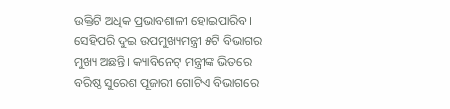ଉକ୍ତିଟି ଅଧିକ ପ୍ରଭାବଶାଳୀ ହୋଇପାରିବ।
ସେହିପରି ଦୁଇ ଉପମୁଖ୍ୟମନ୍ତ୍ରୀ ୫ଟି ବିଭାଗର ମୁଖ୍ୟ ଅଛନ୍ତି। କ୍ୟାବିନେଟ୍ ମନ୍ତ୍ରୀଙ୍କ ଭିତରେ ବରିଷ୍ଠ ସୁରେଶ ପୂଜାରୀ ଗୋଟିଏ ବିଭାଗରେ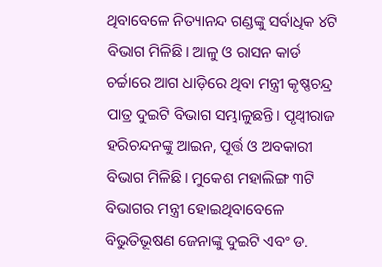ଥିବାବେଳେ ନିତ୍ୟାନନ୍ଦ ଗଣ୍ଡଙ୍କୁ ସର୍ବାଧିକ ୪ଟି ବିଭାଗ ମିଳିଛି। ଆଳୁ ଓ ରାସନ କାର୍ଡ ଚର୍ଚ୍ଚାରେ ଆଗ ଧାଡ଼ିରେ ଥିବା ମନ୍ତ୍ରୀ କୃଷ୍ଣଚନ୍ଦ୍ର ପାତ୍ର ଦୁଇଟି ବିଭାଗ ସମ୍ଭାଳୁଛନ୍ତି। ପୃଥ୍ୱୀରାଜ ହରିଚନ୍ଦନଙ୍କୁ ଆଇନ, ପୂର୍ତ୍ତ ଓ ଅବକାରୀ ବିଭାଗ ମିଳିଛି। ମୁକେଶ ମହାଲିଙ୍ଗ ୩ଟି ବିଭାଗର ମନ୍ତ୍ରୀ ହୋଇଥିବାବେଳେ ବିଭୁତିଭୂଷଣ ଜେନାଙ୍କୁ ଦୁଇଟି ଏବଂ ଡ.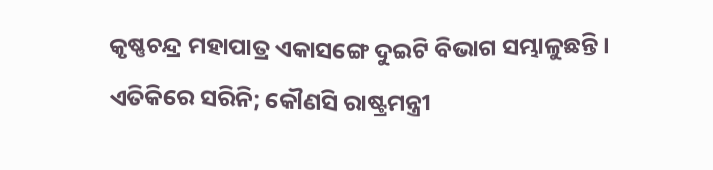କୃଷ୍ଣଚନ୍ଦ୍ର ମହାପାତ୍ର ଏକାସଙ୍ଗେ ଦୁଇଟି ବିଭାଗ ସମ୍ଭାଳୁଛନ୍ତି।
ଏତିକିରେ ସରିନି; କୌଣସି ରାଷ୍ଟ୍ରମନ୍ତ୍ରୀ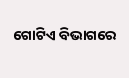ଗୋଟିଏ ବିଭାଗରେ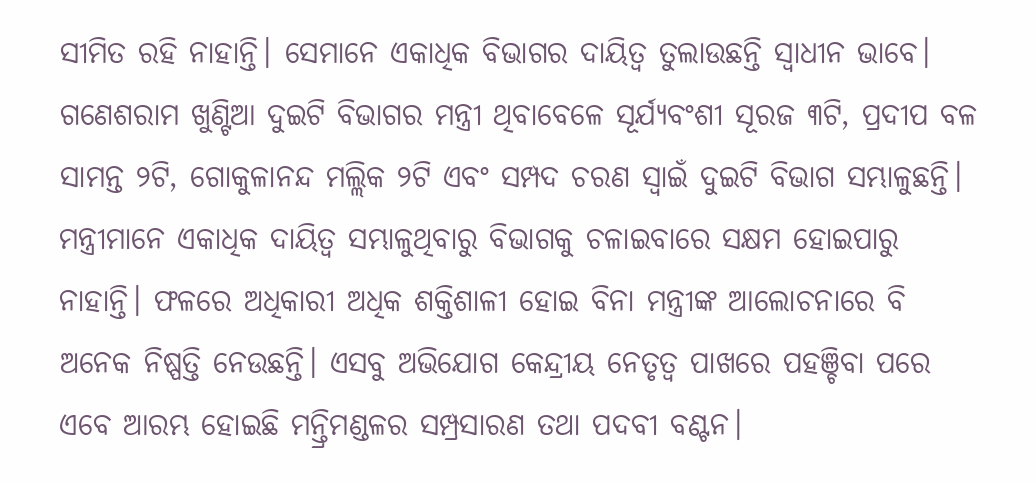ସୀମିତ ରହି ନାହାନ୍ତି। ସେମାନେ ଏକାଧିକ ବିଭାଗର ଦାୟିତ୍ୱ ତୁଲାଉଛନ୍ତି ସ୍ୱାଧୀନ ଭାବେ। ଗଣେଶରାମ ଖୁଣ୍ଟିଆ ଦୁଇଟି ବିଭାଗର ମନ୍ତ୍ରୀ ଥିବାବେଳେ ସୂର୍ଯ୍ୟବଂଶୀ ସୂରଜ ୩ଟି, ପ୍ରଦୀପ ବଳ ସାମନ୍ତ ୨ଟି, ଗୋକୁଳାନନ୍ଦ ମଲ୍ଲିକ ୨ଟି ଏବଂ ସମ୍ପଦ ଚରଣ ସ୍ୱାଇଁ ଦୁଇଟି ବିଭାଗ ସମ୍ଭାଳୁଛନ୍ତି।
ମନ୍ତ୍ରୀମାନେ ଏକାଧିକ ଦାୟିତ୍ୱ ସମ୍ଭାଳୁଥିବାରୁ ବିଭାଗକୁ ଚଳାଇବାରେ ସକ୍ଷମ ହୋଇପାରୁ ନାହାନ୍ତି। ଫଳରେ ଅଧିକାରୀ ଅଧିକ ଶକ୍ତିଶାଳୀ ହୋଇ ବିନା ମନ୍ତ୍ରୀଙ୍କ ଆଲୋଚନାରେ ବି ଅନେକ ନିଷ୍ପତ୍ତି ନେଉଛନ୍ତି। ଏସବୁ ଅଭିଯୋଗ କେନ୍ଦ୍ରୀୟ ନେତୃତ୍ୱ ପାଖରେ ପହଞ୍ଚିବା ପରେ ଏବେ ଆରମ୍ଭ ହୋଇଛି ମନ୍ତ୍ରିମଣ୍ଡଳର ସମ୍ପ୍ରସାରଣ ତଥା ପଦବୀ ବଣ୍ଟନ।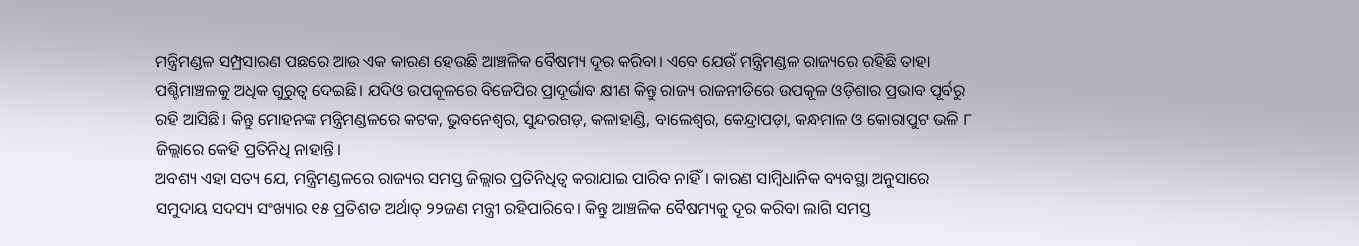ମନ୍ତ୍ରିମଣ୍ଡଳ ସମ୍ପ୍ରସାରଣ ପଛରେ ଆଉ ଏକ କାରଣ ହେଉଛି ଆଞ୍ଚଳିକ ବୈଷମ୍ୟ ଦୂର କରିବା। ଏବେ ଯେଉଁ ମନ୍ତ୍ରିମଣ୍ଡଳ ରାଜ୍ୟରେ ରହିଛି ତାହା ପଶ୍ଚିମାଞ୍ଚଳକୁ ଅଧିକ ଗୁରୁତ୍ୱ ଦେଇଛି। ଯଦିଓ ଉପକୂଳରେ ବିଜେପିର ପ୍ରାଦୂର୍ଭାବ କ୍ଷୀଣ କିନ୍ତୁ ରାଜ୍ୟ ରାଜନୀତିରେ ଉପକୂଳ ଓଡ଼ିଶାର ପ୍ରଭାବ ପୂର୍ବରୁ ରହି ଆସିଛି। କିନ୍ତୁ ମୋହନଙ୍କ ମନ୍ତ୍ରିମଣ୍ଡଳରେ କଟକ, ଭୁବନେଶ୍ୱର, ସୁନ୍ଦରଗଡ଼, କଳାହାଣ୍ଡି, ବାଲେଶ୍ୱର, କେନ୍ଦ୍ରାପଡ଼ା, କନ୍ଧମାଳ ଓ କୋରାପୁଟ ଭଳି ୮ ଜିଲ୍ଲାରେ କେହି ପ୍ରତିନିଧି ନାହାନ୍ତି।
ଅବଶ୍ୟ ଏହା ସତ୍ୟ ଯେ, ମନ୍ତ୍ରିମଣ୍ଡଳରେ ରାଜ୍ୟର ସମସ୍ତ ଜିଲ୍ଲାର ପ୍ରତିନିଧିତ୍ୱ କରାଯାଇ ପାରିବ ନାହିଁ। କାରଣ ସାମ୍ବିଧାନିକ ବ୍ୟବସ୍ଥା ଅନୁସାରେ ସମୁଦାୟ ସଦସ୍ୟ ସଂଖ୍ୟାର ୧୫ ପ୍ରତିଶତ ଅର୍ଥାତ୍ ୨୨ଜଣ ମନ୍ତ୍ରୀ ରହିପାରିବେ। କିନ୍ତୁ ଆଞ୍ଚଳିକ ବୈଷମ୍ୟକୁ ଦୂର କରିବା ଲାଗି ସମସ୍ତ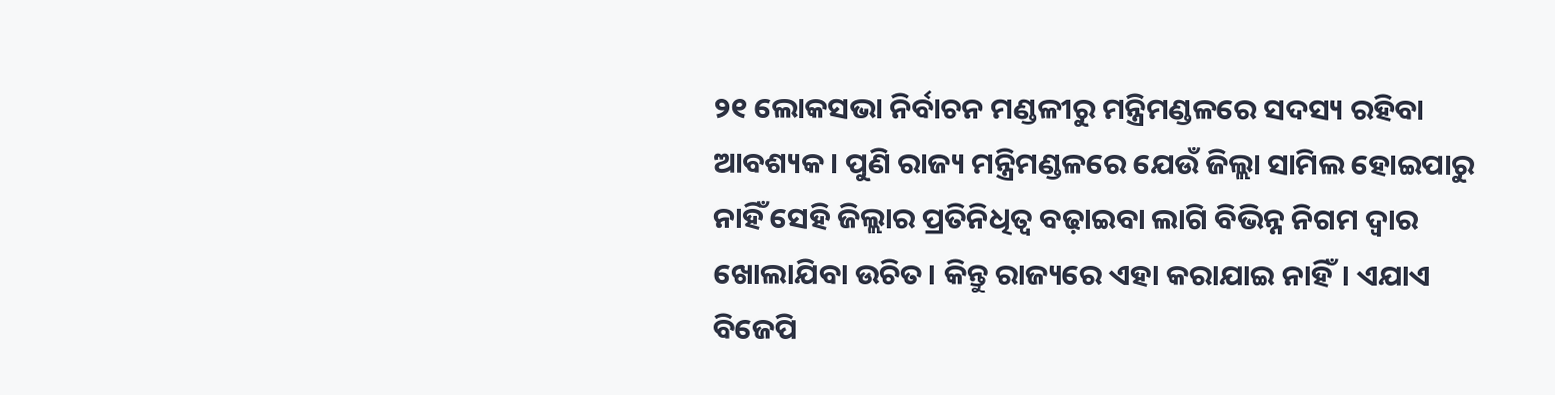୨୧ ଲୋକସଭା ନିର୍ବାଚନ ମଣ୍ଡଳୀରୁ ମନ୍ତ୍ରିମଣ୍ଡଳରେ ସଦସ୍ୟ ରହିବା ଆବଶ୍ୟକ। ପୁଣି ରାଜ୍ୟ ମନ୍ତ୍ରିମଣ୍ଡଳରେ ଯେଉଁ ଜିଲ୍ଲା ସାମିଲ ହୋଇପାରୁ ନାହିଁ ସେହି ଜିଲ୍ଲାର ପ୍ରତିନିଧିତ୍ୱ ବଢ଼ାଇବା ଲାଗି ବିଭିନ୍ନ ନିଗମ ଦ୍ୱାର ଖୋଲାଯିବା ଉଚିତ। କିନ୍ତୁ ରାଜ୍ୟରେ ଏହା କରାଯାଇ ନାହିଁ। ଏଯାଏ ବିଜେପି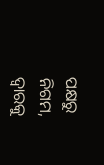ପକ୍ଷରୁ ନିଗମ, ଦ୍ୱାରକୁ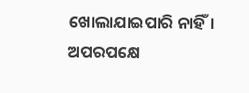ଖୋଲାଯାଇପାରି ନାହିଁ।
ଅପରପକ୍ଷେ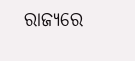ରାଜ୍ୟରେ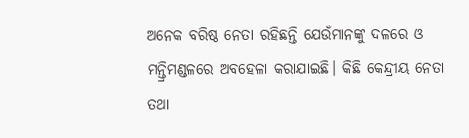ଅନେକ ବରିଷ୍ଠ ନେତା ରହିଛନ୍ତି ଯେଉଁମାନଙ୍କୁ ଦଳରେ ଓ ମନ୍ତ୍ରିମଣ୍ଡଳରେ ଅବହେଳା କରାଯାଇଛି। କିଛି କେନ୍ଦ୍ରୀୟ ନେତା ତଥା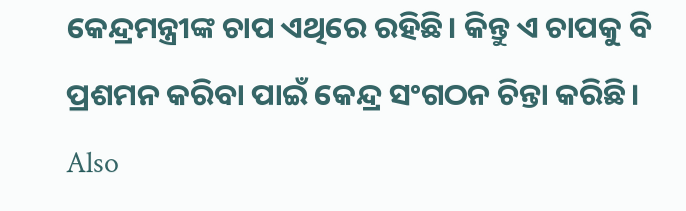କେନ୍ଦ୍ରମନ୍ତ୍ରୀଙ୍କ ଚାପ ଏଥିରେ ରହିଛି। କିନ୍ତୁ ଏ ଚାପକୁ ବି ପ୍ରଶମନ କରିବା ପାଇଁ କେନ୍ଦ୍ର ସଂଗଠନ ଚିନ୍ତା କରିଛି।
Also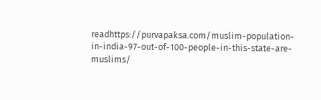readhttps://purvapaksa.com/muslim-population-in-india-97-out-of-100-people-in-this-state-are-muslims/